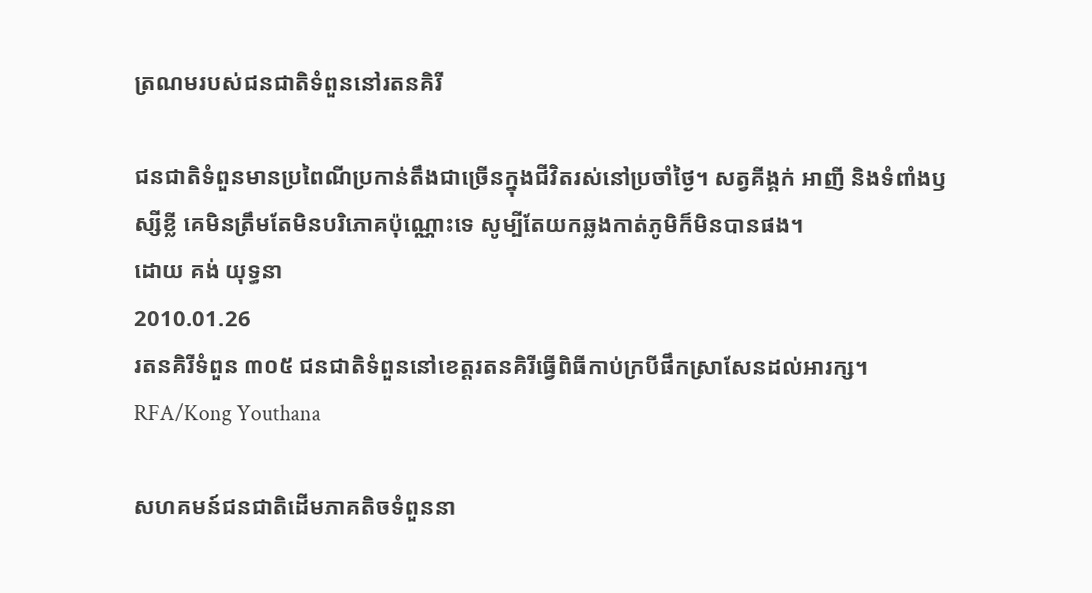ត្រណមរបស់ជនជាតិទំពួននៅរតនគិរី

ជនជាតិទំពួនមានប្រពៃណីប្រកាន់តឹងជាច្រើនក្នុងជីវិតរស់នៅប្រចាំថ្ងៃ។ សត្វគីង្គក់ អាញី និងទំពាំងឫស្សីខ្លី គេមិនត្រឹមតែមិនបរិភោគប៉ុណ្ណោះទេ សូម្បីតែយកឆ្លងកាត់ភូមិក៏មិនបានផង។
ដោយ គង់ យុទ្ធនា
2010.01.26
រតនគិរីទំពួន ៣០៥ ជនជាតិទំពួននៅខេត្តរតនគិរីធ្វើពិធីកាប់ក្របីផឹកស្រាសែនដល់អារក្ស។
RFA/Kong Youthana

សហគមន៍ជនជាតិដើមភាគតិចទំពួននា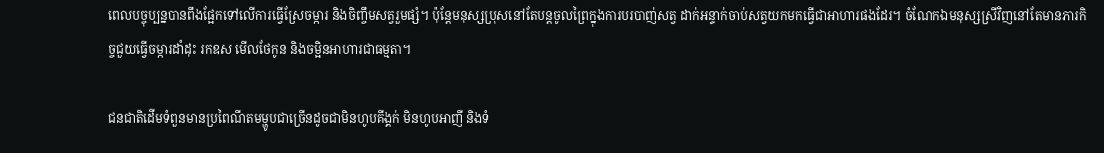ពេលបច្ចុប្បន្នបានពឹងផ្អែកទៅលើការធ្វើស្រែចម្ការ និងចិញ្ចឹមសត្វរួមផ្សំ។ ប៉ុន្តែមនុស្សប្រុសនៅតែបន្តចូលព្រៃក្នុងការបរបាញ់សត្វ ដាក់អន្ទាក់ចាប់សត្វយកមកធ្វើជាអាហារផងដែរ។ ចំណែកឯមនុស្សស្រីវិញនៅតែមានភារកិច្ចជួយធ្វើចម្ការដាំដុះ រកឧស មើលថែកូន និងចម្អិនអាហារជាធម្មតា។

ជនជាតិដើមទំពួនមានប្រពៃណីតមម្ហូបជាច្រើនដូចជាមិនហូបគីង្គក់ មិនហូបអាញី និងទំ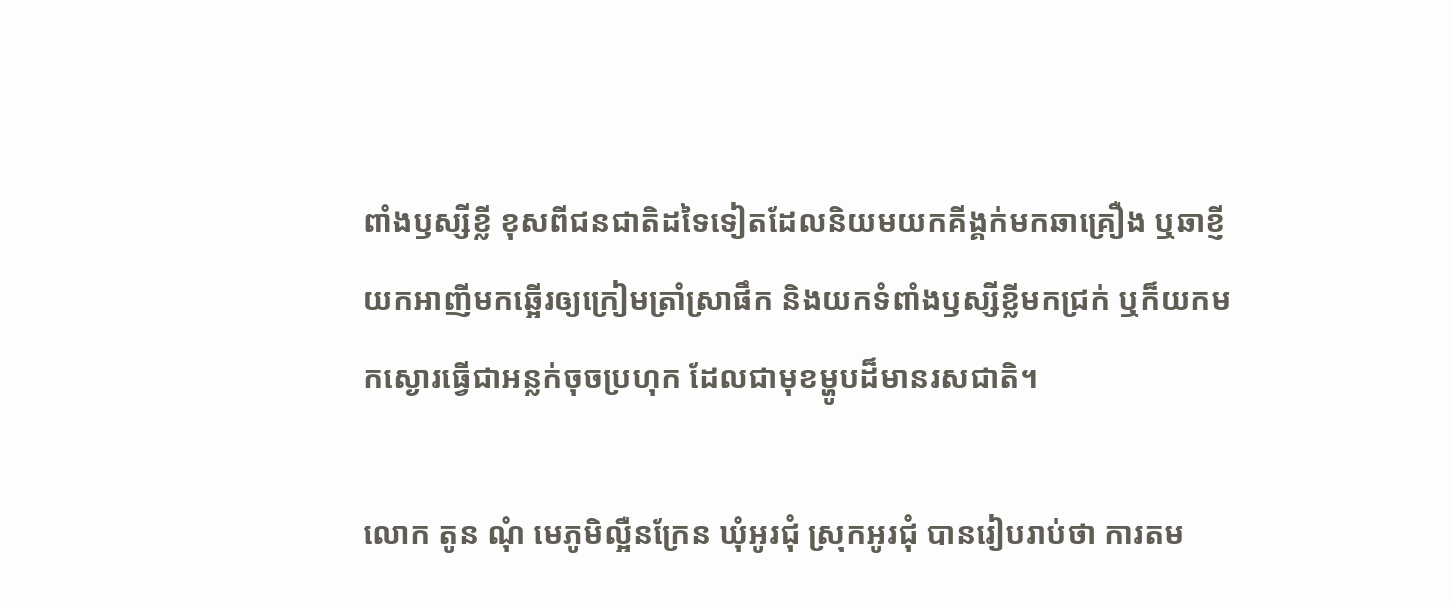ពាំងឫស្សីខ្លី ខុសពីជនជាតិដទៃទៀតដែលនិយមយកគីង្គក់មកឆាគ្រឿង ឬឆាខ្ញី យកអាញីមកឆ្អើរឲ្យក្រៀមត្រាំស្រាផឹក និងយកទំពាំងឫស្សីខ្លីមកជ្រក់ ឬក៏យកមកស្ងោរធ្វើជាអន្លក់ចុចប្រហុក ដែលជាមុខម្ហូបដ៏មានរសជាតិ។

លោក តូន ណុំ មេភូមិល្អឺនក្រែន ឃុំអូរជុំ ស្រុកអូរជុំ បានរៀបរាប់ថា ការតម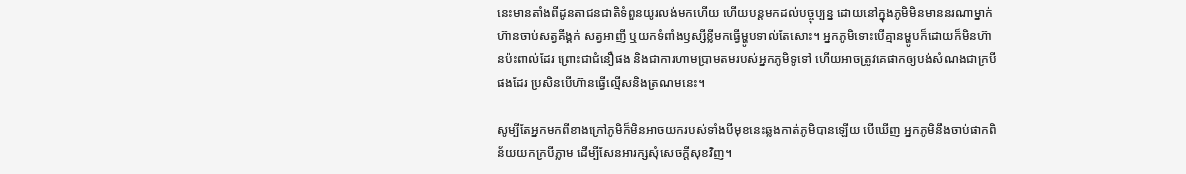នេះមានតាំងពីដូនតាជនជាតិទំពួនយូរលង់មកហើយ ហើយបន្តមកដល់បច្ចុប្បន្ន ដោយនៅក្នុងភូមិមិនមាននរណាម្នាក់ហ៊ានចាប់សត្វគីង្គក់ សត្វអាញី ឬយកទំពាំងឫស្សីខ្លីមកធ្វើម្ហូបទាល់តែសោះ។ អ្នកភូមិទោះបើគ្មានម្ហូបក៏ដោយក៏មិនហ៊ានប៉ះពាល់ដែរ ព្រោះជាជំនឿផង និងជាការហាមប្រាមតមរបស់អ្នកភូមិទូទៅ ហើយអាចត្រូវគេផាកឲ្យបង់សំណងជាក្របីផងដែរ ប្រសិនបើហ៊ានធ្វើល្មើសនិងត្រណមនេះ។

សូម្បីតែអ្នកមកពីខាងក្រៅភូមិក៏មិនអាចយករបស់ទាំងបីមុខនេះឆ្លងកាត់ភូមិបានឡើយ បើឃើញ អ្នកភូមិនឹងចាប់ផាកពិន័យយកក្របីភ្លាម ដើម្បីសែនអារក្សសុំសេចក្តីសុខវិញ។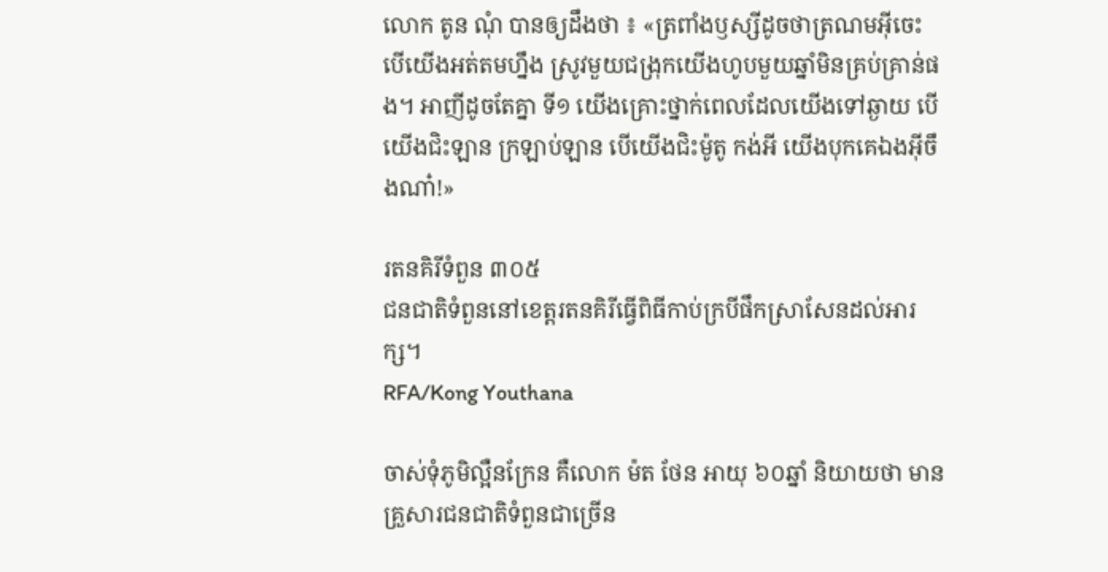លោក តូន ណុំ បានឲ្យដឹងថា ៖ «ត្រពាំងឫស្សីដូចថាត្រណមអ៊ីចេះ បើយើងអត់តមហ្នឹង ស្រូវមួយជង្រុកយើងហូបមួយឆ្នាំមិនគ្រប់គ្រាន់ផង។ អាញីដូចតែគ្នា ទី១ យើងគ្រោះថ្នាក់ពេលដែលយើងទៅឆ្ងាយ បើយើងជិះឡាន ក្រឡាប់ឡាន បើយើងជិះម៉ូតូ កង់អី យើងបុកគេឯងអ៊ីចឹងណា៎!»

រតនគិរីទំពួន ៣០៥
ជនជាតិទំពួននៅខេត្តរតនគិរីធ្វើពិធីកាប់ក្របីផឹកស្រាសែនដល់អារក្ស។
RFA/Kong Youthana

ចាស់ទុំភូមិល្អឺនក្រែន គឺលោក ម៉ត ថែន អាយុ ៦០ឆ្នាំ និយាយថា មានគ្រួសារជនជាតិទំពួនជាច្រើន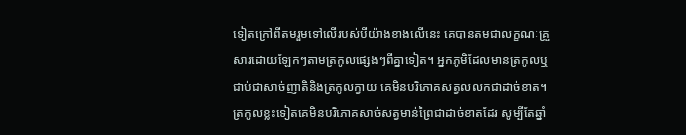ទៀតក្រៅពីតមរួមទៅលើរបស់បីយ៉ាងខាងលើនេះ គេបានតមជាលក្ខណៈគ្រួសារដោយឡែកៗតាមត្រកូលផ្សេងៗពីគ្នាទៀត។ អ្នកភូមិដែលមានត្រកូលឬជាប់ជាសាច់ញាតិនិងត្រកូលក្វាយ គេមិនបរិភោគសត្វលលកជាដាច់ខាត។ ត្រកូលខ្លះទៀតគេមិនបរិភោគសាច់សត្វមាន់ព្រៃជាដាច់ខាតដែរ សូម្បីតែឆ្នាំ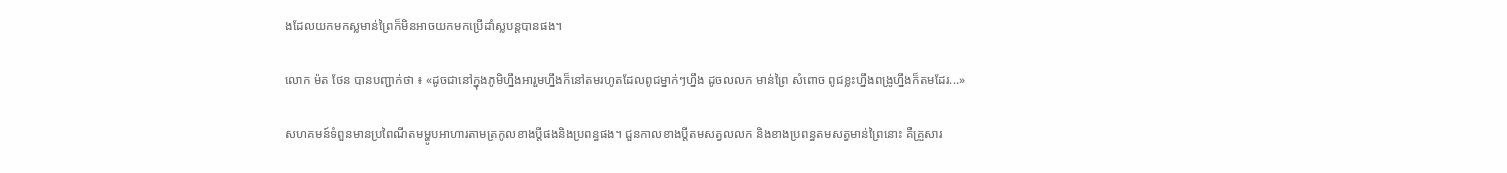ងដែលយកមកស្លមាន់ព្រៃក៏មិនអាចយកមកប្រើដាំស្លបន្តបានផង។

លោក ម៉ត ថែន បានបញ្ជាក់ថា ៖ «ដូចជានៅក្នុងភូមិហ្នឹងអារួមហ្នឹងក៏នៅតមរហូតដែលពូជម្នាក់ៗហ្នឹង ដូចលលក មាន់ព្រៃ សំពោច ពូជខ្លះហ្នឹងពង្រូហ្នឹងក៏តមដែរ...»

សហគមន៍ទំពួនមានប្រពៃណីតមម្ហូបអាហារតាមត្រកូលខាងប្តីផងនិងប្រពន្ធផង។ ជួនកាលខាងប្តីតមសត្វលលក និងខាងប្រពន្ធតមសត្វមាន់ព្រៃនោះ គឺគ្រួសារ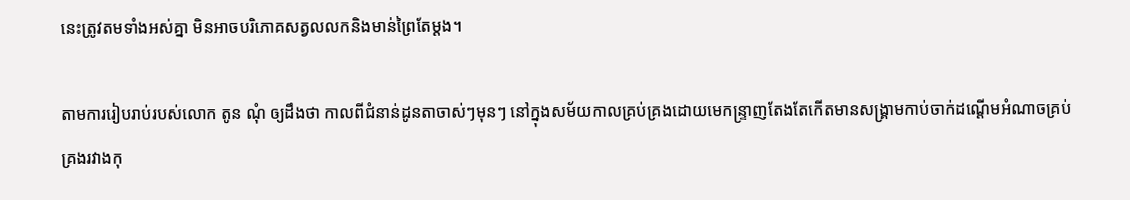នេះត្រូវតមទាំងអស់គ្នា មិនអាចបរិភោគសត្វលលកនិងមាន់ព្រៃតែម្តង។

តាមការរៀបរាប់របស់លោក តូន ណុំ ឲ្យដឹងថា កាលពីជំនាន់ដូនតាចាស់ៗមុនៗ នៅក្នុងសម័យកាលគ្រប់គ្រងដោយមេកន្ទ្រាញតែងតែកើតមានសង្រ្គាមកាប់ចាក់ដណ្តើមអំណាចគ្រប់គ្រងរវាងកុ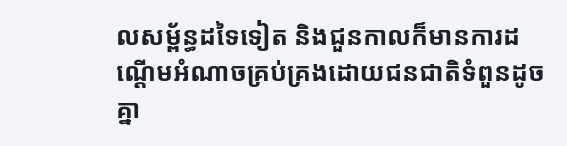លសម្ព័ន្ធដទៃទៀត និងជួនកាលក៏មានការដណ្តើមអំណាចគ្រប់គ្រងដោយជនជាតិទំពួនដូចគ្នា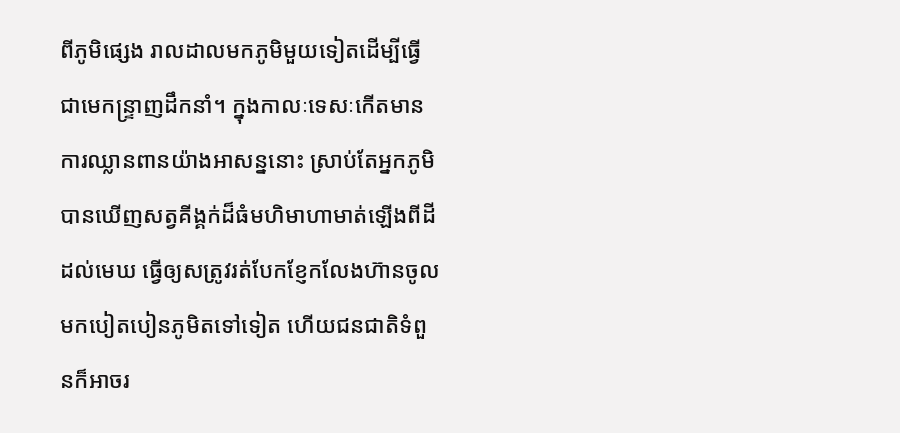ពីភូមិផ្សេង រាលដាលមកភូមិមួយទៀតដើម្បីធ្វើជាមេកន្ទ្រាញដឹកនាំ។ ក្នុងកាលៈទេសៈកើតមានការឈ្លានពានយ៉ាងអាសន្ននោះ ស្រាប់តែអ្នកភូមិបានឃើញសត្វគីង្គក់ដ៏ធំមហិមាហាមាត់ឡើងពីដីដល់មេឃ ធ្វើឲ្យសត្រូវរត់បែកខ្ញែកលែងហ៊ានចូលមកបៀតបៀនភូមិតទៅទៀត ហើយជនជាតិទំពួនក៏អាចរ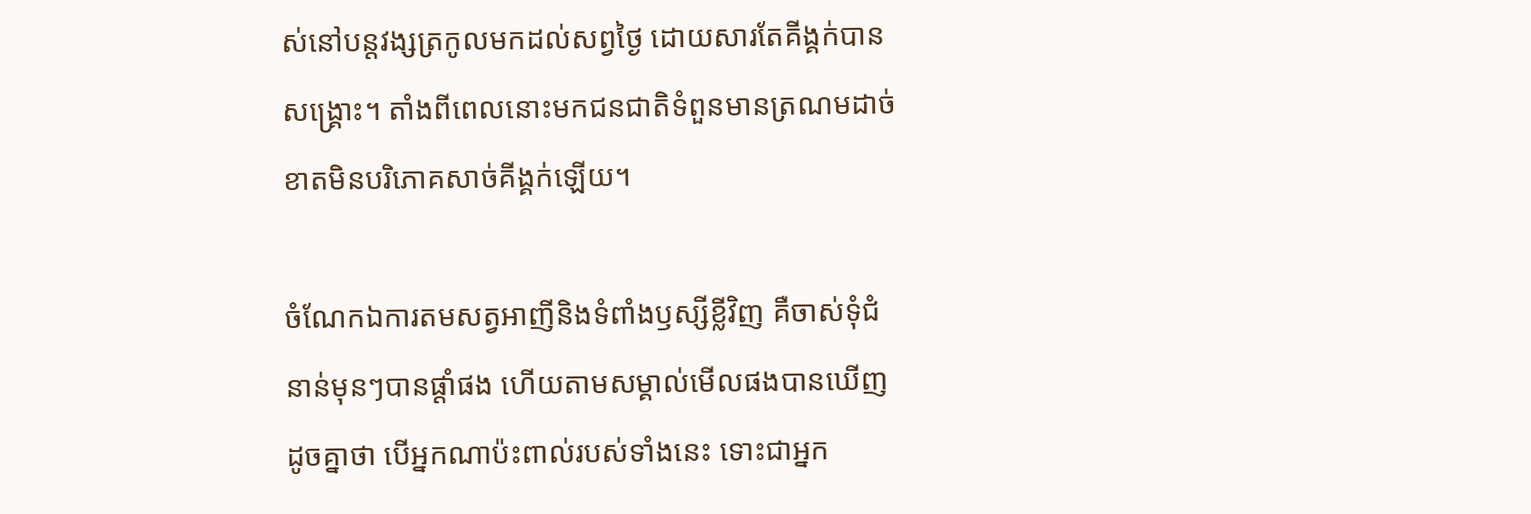ស់នៅបន្តវង្សត្រកូលមកដល់សព្វថ្ងៃ ដោយសារតែគីង្គក់បានសង្រ្គោះ។ តាំងពីពេលនោះមកជនជាតិទំពួនមានត្រណមដាច់ខាតមិនបរិភោគសាច់គីង្គក់ឡើយ។

ចំណែកឯការតមសត្វអាញីនិងទំពាំងឫស្សីខ្លីវិញ គឺចាស់ទុំជំនាន់មុនៗបានផ្តាំផង ហើយតាមសម្គាល់មើលផងបានឃើញដូចគ្នាថា បើអ្នកណាប៉ះពាល់របស់ទាំងនេះ ទោះជាអ្នក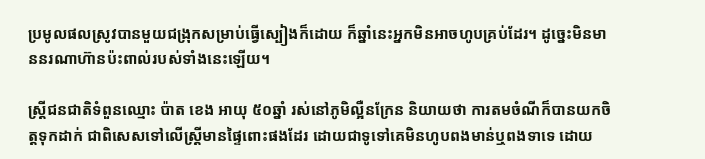ប្រមូលផលស្រូវបានមួយជង្រុកសម្រាប់ធ្វើស្បៀងក៏ដោយ ក៏ឆ្នាំនេះអ្នកមិនអាចហូបគ្រប់ដែរ។ ដូច្នេះមិនមាននរណាហ៊ានប៉ះពាល់របស់ទាំងនេះឡើយ។

ស្រ្តីជនជាតិទំពួនឈ្មោះ ប៉ាត ខេង អាយុ ៥០ឆ្នាំ រស់នៅភូមិល្អឺនក្រែន និយាយថា ការតមចំណីក៏បានយកចិត្តទុកដាក់ ជាពិសេសទៅលើស្រ្តីមានផ្ទៃពោះផងដែរ ដោយជាទូទៅគេមិនហូបពងមាន់ឬពងទាទេ ដោយ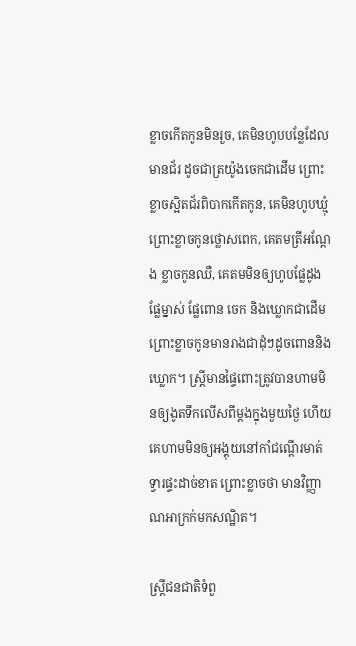ខ្លាចកើតកូនមិនរួច, គេមិនហូបបន្លែដែលមានជ័រ ដូចជាត្រយ៉ូងចេកជាដើម ព្រោះខ្លាចស្អិតជ័រពិបាកកើតកូន, គេមិនហូបឃ្មុំ ព្រោះខ្លាចកូនថ្លោសពេក, គេតមត្រីអណ្តែង ខ្លាចកូនឈឺ, គេតមមិនឲ្យហូបផ្លែដូង ផ្លែម្នាស់ ផ្លែពោន ចេក និងឃ្លោកជាដើម ព្រោះខ្លាចកូនមានរាងជាដុំៗដូចពោននិងឃ្លោក។ ស្រី្តមានផ្ទៃពោះត្រូវបានហាមមិនឲ្យងូតទឹកលើសពីម្តងក្នុងមួយថ្ងៃ ហើយគេហាមមិនឲ្យអង្គុយនៅកាំជណ្តើរមាត់ទ្វារផ្ទះដាច់ខាត ព្រោះខ្លាចថា មានវិញ្ញាណអាក្រក់មកសណ្ឋិត។

ស្រ្តីជនជាតិទំពួ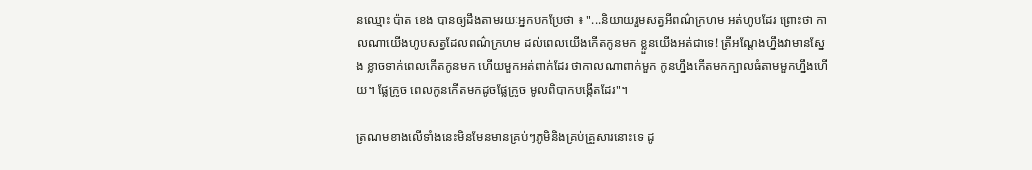នឈ្មោះ ប៉ាត ខេង បានឲ្យដឹងតាមរយៈអ្នកបកប្រែថា ៖ "...និយាយរួមសត្វអីពណ៌ក្រហម អត់ហូបដែរ ព្រោះថា កាលណាយើងហូបសត្វដែលពណ៌ក្រហម ដល់ពេលយើងកើតកូនមក ខ្លួនយើងអត់ជាទេ! ត្រីអណ្ដែងហ្នឹងវាមានស្នែង ខ្លាចទាក់ពេលកើតកូនមក ហើយមួកអត់ពាក់ដែរ ថាកាលណាពាក់មួក កូនហ្នឹងកើតមកក្បាលធំតាមមួកហ្នឹងហើយ។ ផ្លែក្រូច ពេលកូនកើតមកដូចផ្លែក្រូច មូលពិបាកបង្កើតដែរ"។

ត្រណមខាងលើទាំងនេះមិនមែនមានគ្រប់ៗភូមិនិងគ្រប់គ្រួសារនោះទេ ដូ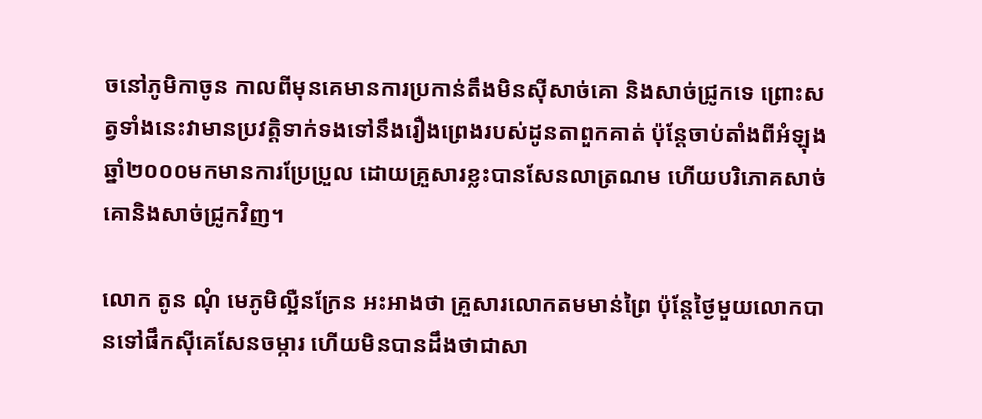ចនៅភូមិកាចូន កាលពីមុនគេមានការប្រកាន់តឹងមិនស៊ីសាច់គោ និងសាច់ជ្រូកទេ ព្រោះសត្វទាំងនេះវាមានប្រវត្តិទាក់ទងទៅនឹងរឿងព្រេងរបស់ដូនតាពួកគាត់ ប៉ុន្តែចាប់តាំងពីអំឡុងឆ្នាំ២០០០មកមានការប្រែប្រួល ដោយគ្រួសារខ្លះបានសែនលាត្រណម ហើយបរិភោគសាច់គោនិងសាច់ជ្រូកវិញ។

លោក តូន ណុំ មេភូមិល្អឺនក្រែន អះអាងថា គ្រួសារលោកតមមាន់ព្រៃ ប៉ុន្តែថ្ងៃមួយលោកបានទៅផឹកស៊ីគេសែនចម្ការ ហើយមិនបានដឹងថាជាសា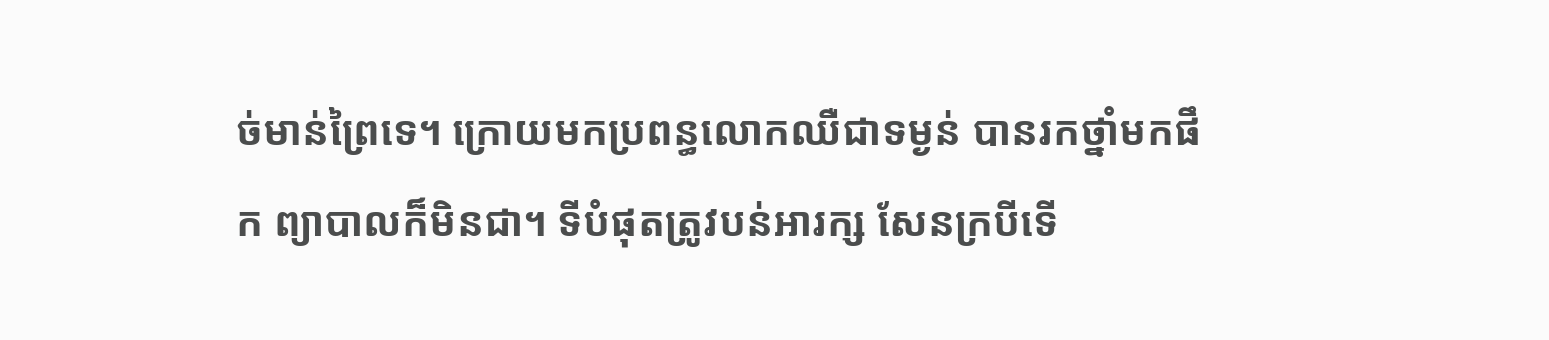ច់មាន់ព្រៃទេ។ ក្រោយមកប្រពន្ធលោកឈឺជាទម្ងន់ បានរកថ្នាំមកផឹក ព្យាបាលក៏មិនជា។ ទីបំផុតត្រូវបន់អារក្ស សែនក្របីទើ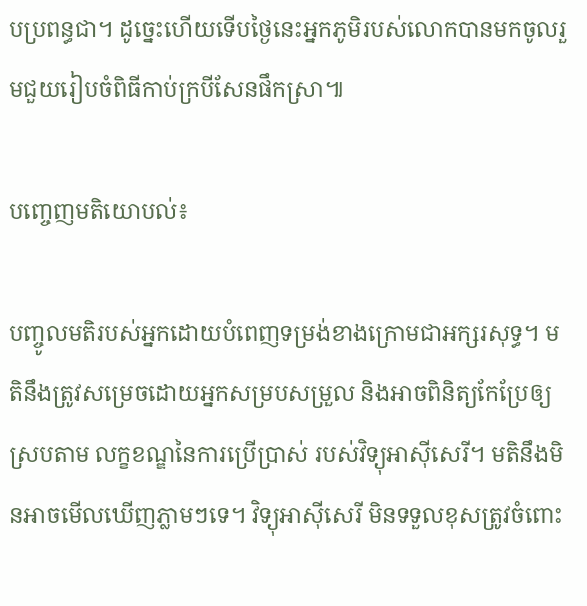បប្រពន្ធជា។ ដូច្នេះហើយទើបថ្ងៃនេះអ្នកភូមិរបស់លោកបានមកចូលរួមជួយរៀបចំពិធីកាប់ក្របីសែនផឹកស្រា៕

បញ្ចេញមតិយោបល់៖

បញ្ចូលមតិរបស់អ្នកដោយបំពេញទម្រង់ខាងក្រោមជាអក្សរសុទ្ធ។ មតិនឹងត្រូវសម្រេចដោយអ្នកសម្របសម្រួល និងអាចពិនិត្យកែប្រែឲ្យស្របតាម លក្ខខណ្ឌនៃការប្រើប្រាស់ របស់វិទ្យុអាស៊ីសេរី។ មតិនឹងមិនអាចមើលឃើញភ្លាមៗទេ។ វិទ្យុអាស៊ីសេរី មិនទទួលខុសត្រូវចំពោះ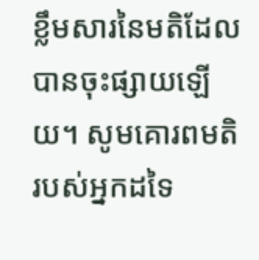ខ្លឹមសារនៃមតិដែលបានចុះផ្សាយឡើយ។ សូមគោរពមតិរបស់អ្នកដទៃ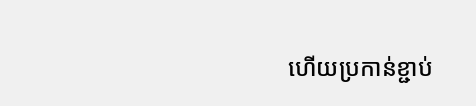ហើយប្រកាន់ខ្ជាប់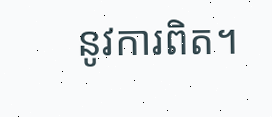នូវការពិត។